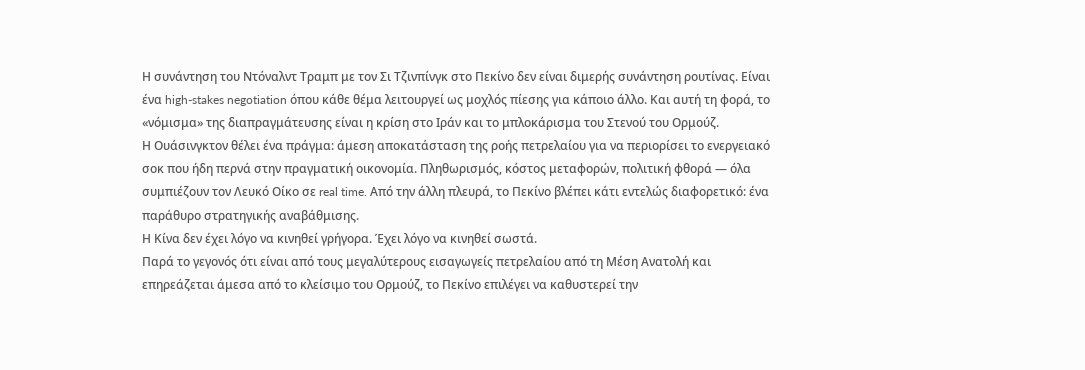Η συνάντηση του Ντόναλντ Τραμπ με τον Σι Τζινπίνγκ στο Πεκίνο δεν είναι διμερής συνάντηση ρουτίνας. Είναι ένα high-stakes negotiation όπου κάθε θέμα λειτουργεί ως μοχλός πίεσης για κάποιο άλλο. Και αυτή τη φορά, το «νόμισμα» της διαπραγμάτευσης είναι η κρίση στο Ιράν και το μπλοκάρισμα του Στενού του Ορμούζ.
Η Ουάσινγκτον θέλει ένα πράγμα: άμεση αποκατάσταση της ροής πετρελαίου για να περιορίσει το ενεργειακό σοκ που ήδη περνά στην πραγματική οικονομία. Πληθωρισμός, κόστος μεταφορών, πολιτική φθορά — όλα συμπιέζουν τον Λευκό Οίκο σε real time. Από την άλλη πλευρά, το Πεκίνο βλέπει κάτι εντελώς διαφορετικό: ένα παράθυρο στρατηγικής αναβάθμισης.
Η Κίνα δεν έχει λόγο να κινηθεί γρήγορα. Έχει λόγο να κινηθεί σωστά.
Παρά το γεγονός ότι είναι από τους μεγαλύτερους εισαγωγείς πετρελαίου από τη Μέση Ανατολή και επηρεάζεται άμεσα από το κλείσιμο του Ορμούζ, το Πεκίνο επιλέγει να καθυστερεί την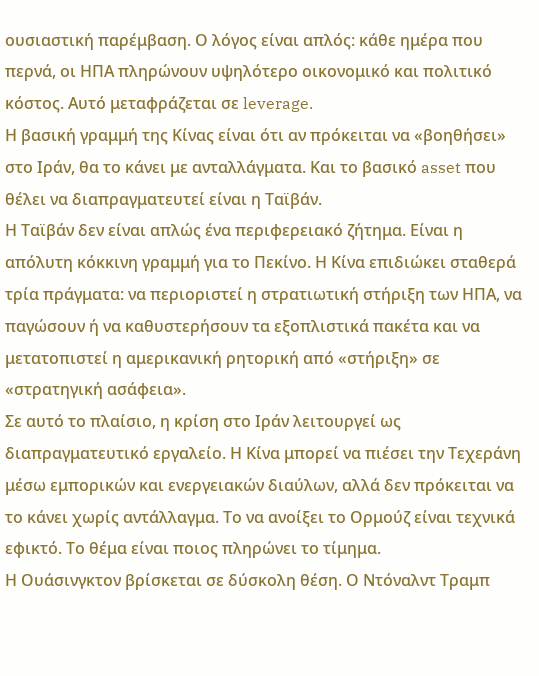ουσιαστική παρέμβαση. Ο λόγος είναι απλός: κάθε ημέρα που περνά, οι ΗΠΑ πληρώνουν υψηλότερο οικονομικό και πολιτικό κόστος. Αυτό μεταφράζεται σε leverage.
Η βασική γραμμή της Κίνας είναι ότι αν πρόκειται να «βοηθήσει» στο Ιράν, θα το κάνει με ανταλλάγματα. Και το βασικό asset που θέλει να διαπραγματευτεί είναι η Ταϊβάν.
Η Ταϊβάν δεν είναι απλώς ένα περιφερειακό ζήτημα. Είναι η απόλυτη κόκκινη γραμμή για το Πεκίνο. Η Κίνα επιδιώκει σταθερά τρία πράγματα: να περιοριστεί η στρατιωτική στήριξη των ΗΠΑ, να παγώσουν ή να καθυστερήσουν τα εξοπλιστικά πακέτα και να μετατοπιστεί η αμερικανική ρητορική από «στήριξη» σε «στρατηγική ασάφεια».
Σε αυτό το πλαίσιο, η κρίση στο Ιράν λειτουργεί ως διαπραγματευτικό εργαλείο. Η Κίνα μπορεί να πιέσει την Τεχεράνη μέσω εμπορικών και ενεργειακών διαύλων, αλλά δεν πρόκειται να το κάνει χωρίς αντάλλαγμα. Το να ανοίξει το Ορμούζ είναι τεχνικά εφικτό. Το θέμα είναι ποιος πληρώνει το τίμημα.
Η Ουάσινγκτον βρίσκεται σε δύσκολη θέση. Ο Ντόναλντ Τραμπ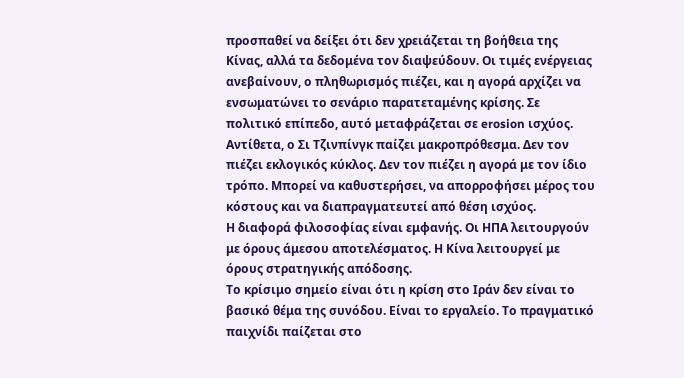προσπαθεί να δείξει ότι δεν χρειάζεται τη βοήθεια της Κίνας, αλλά τα δεδομένα τον διαψεύδουν. Οι τιμές ενέργειας ανεβαίνουν, ο πληθωρισμός πιέζει, και η αγορά αρχίζει να ενσωματώνει το σενάριο παρατεταμένης κρίσης. Σε πολιτικό επίπεδο, αυτό μεταφράζεται σε erosion ισχύος.
Αντίθετα, ο Σι Τζινπίνγκ παίζει μακροπρόθεσμα. Δεν τον πιέζει εκλογικός κύκλος. Δεν τον πιέζει η αγορά με τον ίδιο τρόπο. Μπορεί να καθυστερήσει, να απορροφήσει μέρος του κόστους και να διαπραγματευτεί από θέση ισχύος.
Η διαφορά φιλοσοφίας είναι εμφανής. Οι ΗΠΑ λειτουργούν με όρους άμεσου αποτελέσματος. Η Κίνα λειτουργεί με όρους στρατηγικής απόδοσης.
Το κρίσιμο σημείο είναι ότι η κρίση στο Ιράν δεν είναι το βασικό θέμα της συνόδου. Είναι το εργαλείο. Το πραγματικό παιχνίδι παίζεται στο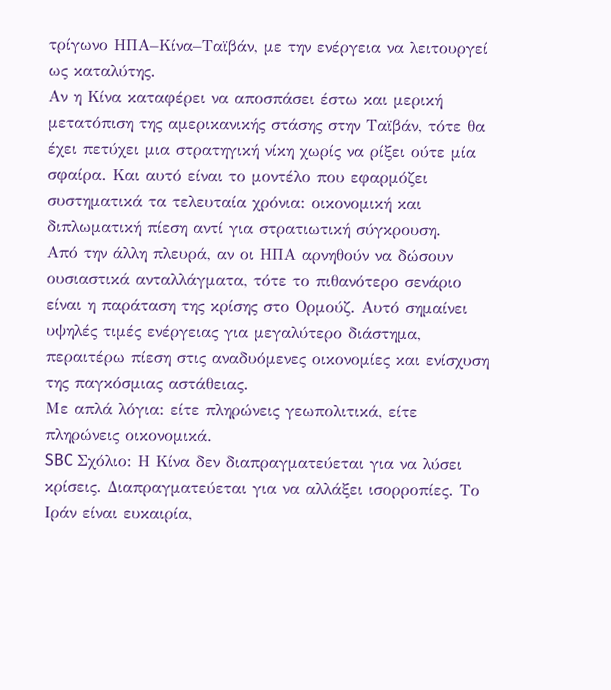τρίγωνο ΗΠΑ–Κίνα–Ταϊβάν, με την ενέργεια να λειτουργεί ως καταλύτης.
Αν η Κίνα καταφέρει να αποσπάσει έστω και μερική μετατόπιση της αμερικανικής στάσης στην Ταϊβάν, τότε θα έχει πετύχει μια στρατηγική νίκη χωρίς να ρίξει ούτε μία σφαίρα. Και αυτό είναι το μοντέλο που εφαρμόζει συστηματικά τα τελευταία χρόνια: οικονομική και διπλωματική πίεση αντί για στρατιωτική σύγκρουση.
Από την άλλη πλευρά, αν οι ΗΠΑ αρνηθούν να δώσουν ουσιαστικά ανταλλάγματα, τότε το πιθανότερο σενάριο είναι η παράταση της κρίσης στο Ορμούζ. Αυτό σημαίνει υψηλές τιμές ενέργειας για μεγαλύτερο διάστημα, περαιτέρω πίεση στις αναδυόμενες οικονομίες και ενίσχυση της παγκόσμιας αστάθειας.
Με απλά λόγια: είτε πληρώνεις γεωπολιτικά, είτε πληρώνεις οικονομικά.
SBC Σχόλιο: Η Κίνα δεν διαπραγματεύεται για να λύσει κρίσεις. Διαπραγματεύεται για να αλλάξει ισορροπίες. Το Ιράν είναι ευκαιρία,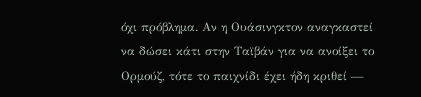όχι πρόβλημα. Αν η Ουάσινγκτον αναγκαστεί να δώσει κάτι στην Ταϊβάν για να ανοίξει το Ορμούζ, τότε το παιχνίδι έχει ήδη κριθεί —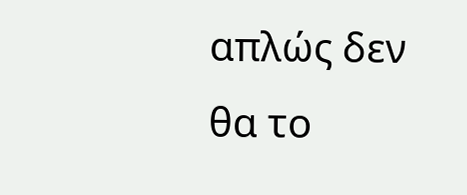απλώς δεν θα το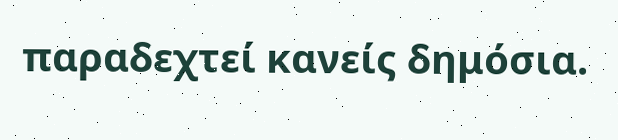παραδεχτεί κανείς δημόσια.